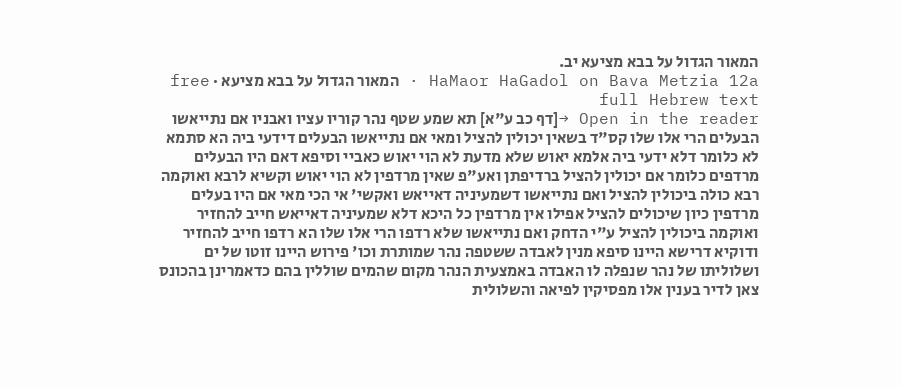המאור הגדול על בבא מציעא יב.
HaMaor HaGadol on Bava Metzia 12a · המאור הגדול על בבא מציעא · free full Hebrew text
Open in the reader →[דף כב ע"א] תא שמע שטף נהר קוריו עציו ואבניו אם נתייאשו הבעלים הרי אלו שלו קס"ד בשאין יכולין להציל ומאי אם נתייאשו הבעלים דידעי ביה הא סתמא לא כלומר דלא ידעי ביה אלמא יאוש שלא מדעת לא הוי יאוש כאביי וסיפא דאם היו הבעלים מרדפים כלומר אם יכולין להציל ברדיפתן ואע"פ שאין מרדפין לא הוי יאוש וקשיא לרבא ואוקמה רבא כולה ביכולין להציל ואם נתייאשו דשמעיניה דאייאש ואקשי' אי הכי מאי אם היו בעלים מרדפין כיון שיכולים להציל אפילו אין מרדפין כל היכא דלא שמעיניה דאייאש חייב להחזיר ואוקמה ביכולין להציל ע"י הדחק ואם נתייאשו שלא רדפו הרי אלו שלו הא רדפו חייב להחזיר ודוקיא דרישא היינו סיפא מנין לאבדה ששטפה נהר שמותרת וכו' פירוש היינו זוטו של ים ושלוליתו של נהר שנפלה לו האבדה באמצעית הנהר מקום שהמים שוללין בהם כדאמרינן בהכונס צאן לדיר בענין אלו מפסיקין לפיאה והשלולית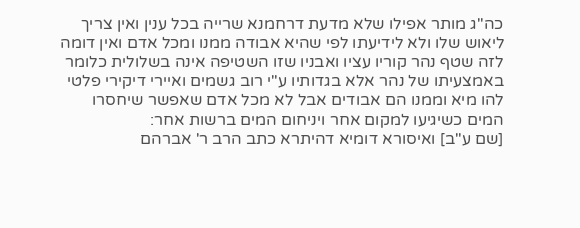כה"ג מותר אפילו שלא מדעת דרחמנא שרייה בכל ענין ואין צריך ליאוש שלו ולא לידיעתו לפי שהיא אבודה ממנו ומכל אדם ואין דומה לזה שטף נהר קוריו עציו ואבניו שזו השטיפה אינה בשלולית כלומר באמצעיתו של נהר אלא בגדותיו ע"י רוב גשמים ואיירי דיקירי פלטי להו מיא וממנו הם אבודים אבל לא מכל אדם שאפשר שיחסרו המים כשיגיעו למקום אחר ויניחום המים ברשות אחר:
[שם ע"ב] ואיסורא דומיא דהיתרא כתב הרב ר' אברהם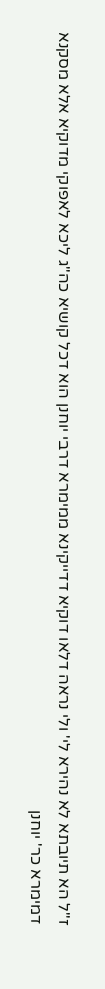ז"ל הא תיובתא לא נהירא לי' ולי נראה דלאו דוקיא דדייקינא ממימרא דרבי יוחנן הוא דכל קושיא כה"ג ליכא לאפוקי מדוקיא אלא מסקנא דמימרא כר' יוחנן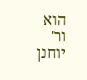הוא ור' יוחנן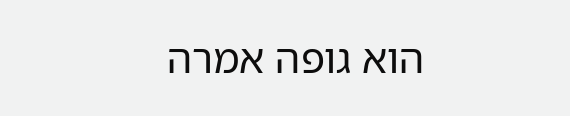הוא גופה אמרה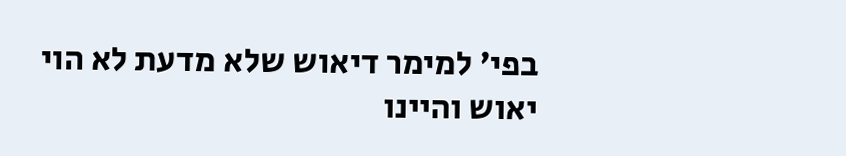בפי' למימר דיאוש שלא מדעת לא הוי יאוש והיינו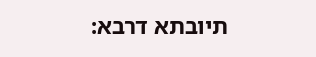תיובתא דרבא: